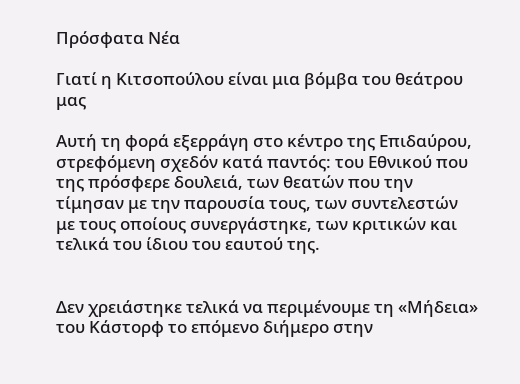Πρόσφατα Νέα

Γιατί η Κιτσοπούλου είναι μια βόμβα του θεάτρου μας

Αυτή τη φορά εξερράγη στο κέντρο της Επιδαύρου, στρεφόμενη σχεδόν κατά παντός: του Εθνικού που της πρόσφερε δουλειά, των θεατών που την τίμησαν με την παρουσία τους, των συντελεστών με τους οποίους συνεργάστηκε, των κριτικών και τελικά του ίδιου του εαυτού της.


Δεν χρειάστηκε τελικά να περιμένουμε τη «Μήδεια» του Κάστορφ το επόμενο διήμερο στην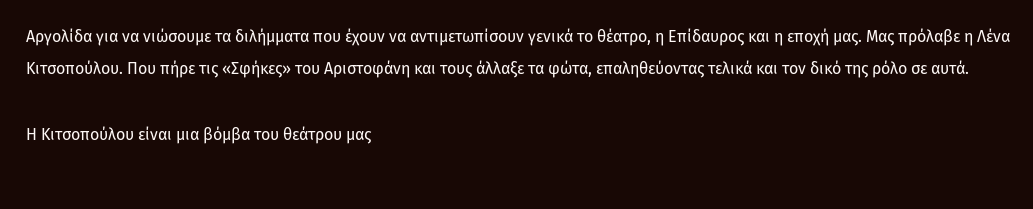Αργολίδα για να νιώσουμε τα διλήμματα που έχουν να αντιμετωπίσουν γενικά το θέατρο, η Επίδαυρος και η εποχή μας. Μας πρόλαβε η Λένα Κιτσοπούλου. Που πήρε τις «Σφήκες» του Αριστοφάνη και τους άλλαξε τα φώτα, επαληθεύοντας τελικά και τον δικό της ρόλο σε αυτά.

Η Κιτσοπούλου είναι μια βόμβα του θεάτρου μας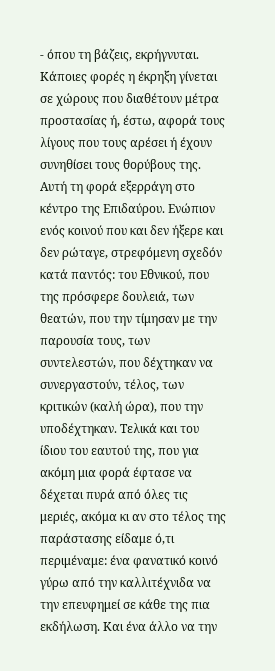- όπου τη βάζεις, εκρήγνυται. Κάποιες φορές η έκρηξη γίνεται σε χώρους που διαθέτουν μέτρα προστασίας ή, έστω, αφορά τους λίγους που τους αρέσει ή έχουν συνηθίσει τους θορύβους της. Αυτή τη φορά εξερράγη στο κέντρο της Επιδαύρου. Ενώπιον ενός κοινού που και δεν ήξερε και δεν ρώταγε, στρεφόμενη σχεδόν κατά παντός: του Εθνικού, που της πρόσφερε δουλειά, των θεατών, που την τίμησαν με την παρουσία τους, των συντελεστών, που δέχτηκαν να συνεργαστούν, τέλος, των κριτικών (καλή ώρα), που την υποδέχτηκαν. Τελικά και του ίδιου του εαυτού της, που για ακόμη μια φορά έφτασε να δέχεται πυρά από όλες τις μεριές, ακόμα κι αν στο τέλος της παράστασης είδαμε ό,τι περιμέναμε: ένα φανατικό κοινό γύρω από την καλλιτέχνιδα να την επευφημεί σε κάθε της πια εκδήλωση. Και ένα άλλο να την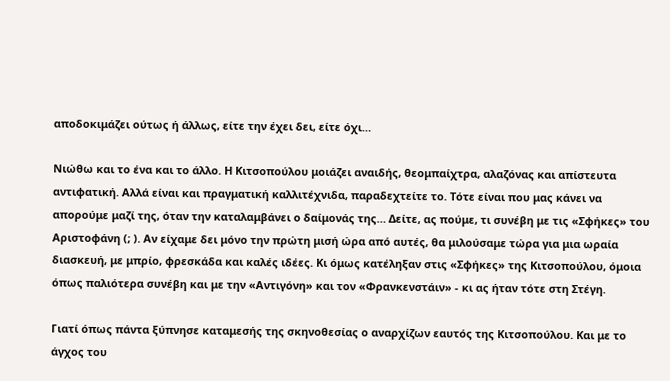αποδοκιμάζει ούτως ή άλλως, είτε την έχει δει, είτε όχι…

Νιώθω και το ένα και το άλλο. Η Κιτσοπούλου μοιάζει αναιδής, θεομπαίχτρα, αλαζόνας και απίστευτα αντιφατική. Αλλά είναι και πραγματική καλλιτέχνιδα, παραδεχτείτε το. Τότε είναι που μας κάνει να απορούμε μαζί της, όταν την καταλαμβάνει ο δαίμονάς της… Δείτε, ας πούμε, τι συνέβη με τις «Σφήκες» του Αριστοφάνη (; ). Αν είχαμε δει μόνο την πρώτη μισή ώρα από αυτές, θα μιλούσαμε τώρα για μια ωραία διασκευή, με μπρίο, φρεσκάδα και καλές ιδέες. Κι όμως κατέληξαν στις «Σφήκες» της Κιτσοπούλου, όμοια όπως παλιότερα συνέβη και με την «Αντιγόνη» και τον «Φρανκενστάιν» - κι ας ήταν τότε στη Στέγη.

Γιατί όπως πάντα ξύπνησε καταμεσής της σκηνοθεσίας ο αναρχίζων εαυτός της Κιτσοπούλου. Και με το άγχος του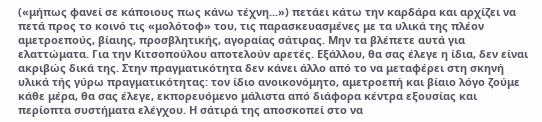(«μήπως φανεί σε κάποιους πως κάνω τέχνη...») πετάει κάτω την καρδάρα και αρχίζει να πετά προς το κοινό τις «μολότοφ» του, τις παρασκευασμένες με τα υλικά της πλέον αμετροεπούς, βίαιης, προσβλητικής, αγοραίας σάτιρας. Μην τα βλέπετε αυτά για ελαττώματα. Για την Κιτσοπούλου αποτελούν αρετές. Εξάλλου, θα σας έλεγε η ίδια, δεν είναι ακριβώς δικά της. Στην πραγματικότητα δεν κάνει άλλο από το να μεταφέρει στη σκηνή υλικά τής γύρω πραγματικότητας: τον ίδιο ανοικονόμητο, αμετροεπή και βίαιο λόγο ζούμε κάθε μέρα, θα σας έλεγε, εκπορευόμενο μάλιστα από διάφορα κέντρα εξουσίας και περίοπτα συστήματα ελέγχου. Η σάτιρά της αποσκοπεί στο να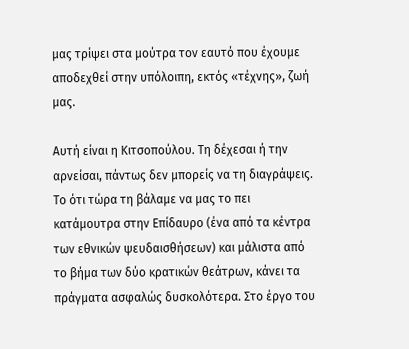μας τρίψει στα μούτρα τον εαυτό που έχουμε αποδεχθεί στην υπόλοιπη, εκτός «τέχνης», ζωή μας.

Αυτή είναι η Κιτσοπούλου. Τη δέχεσαι ή την αρνείσαι, πάντως δεν μπορείς να τη διαγράψεις. Το ότι τώρα τη βάλαμε να μας το πει κατάμουτρα στην Επίδαυρο (ένα από τα κέντρα των εθνικών ψευδαισθήσεων) και μάλιστα από το βήμα των δύο κρατικών θεάτρων, κάνει τα πράγματα ασφαλώς δυσκολότερα. Στο έργο του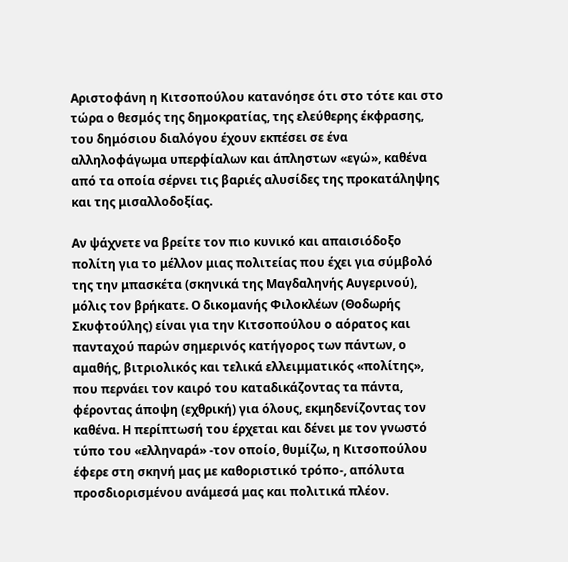Αριστοφάνη η Κιτσοπούλου κατανόησε ότι στο τότε και στο τώρα ο θεσμός της δημοκρατίας, της ελεύθερης έκφρασης, του δημόσιου διαλόγου έχουν εκπέσει σε ένα αλληλοφάγωμα υπερφίαλων και άπληστων «εγώ», καθένα από τα οποία σέρνει τις βαριές αλυσίδες της προκατάληψης και της μισαλλοδοξίας.

Αν ψάχνετε να βρείτε τον πιο κυνικό και απαισιόδοξο πολίτη για το μέλλον μιας πολιτείας που έχει για σύμβολό της την μπασκέτα (σκηνικά της Μαγδαληνής Αυγερινού), μόλις τον βρήκατε. Ο δικομανής Φιλοκλέων (Θοδωρής Σκυφτούλης) είναι για την Κιτσοπούλου ο αόρατος και πανταχού παρών σημερινός κατήγορος των πάντων, ο αμαθής, βιτριολικός και τελικά ελλειμματικός «πολίτης», που περνάει τον καιρό του καταδικάζοντας τα πάντα, φέροντας άποψη (εχθρική) για όλους, εκμηδενίζοντας τον καθένα. Η περίπτωσή του έρχεται και δένει με τον γνωστό τύπο του «ελληναρά» -τον οποίο, θυμίζω, η Κιτσοπούλου έφερε στη σκηνή μας με καθοριστικό τρόπο-, απόλυτα προσδιορισμένου ανάμεσά μας και πολιτικά πλέον.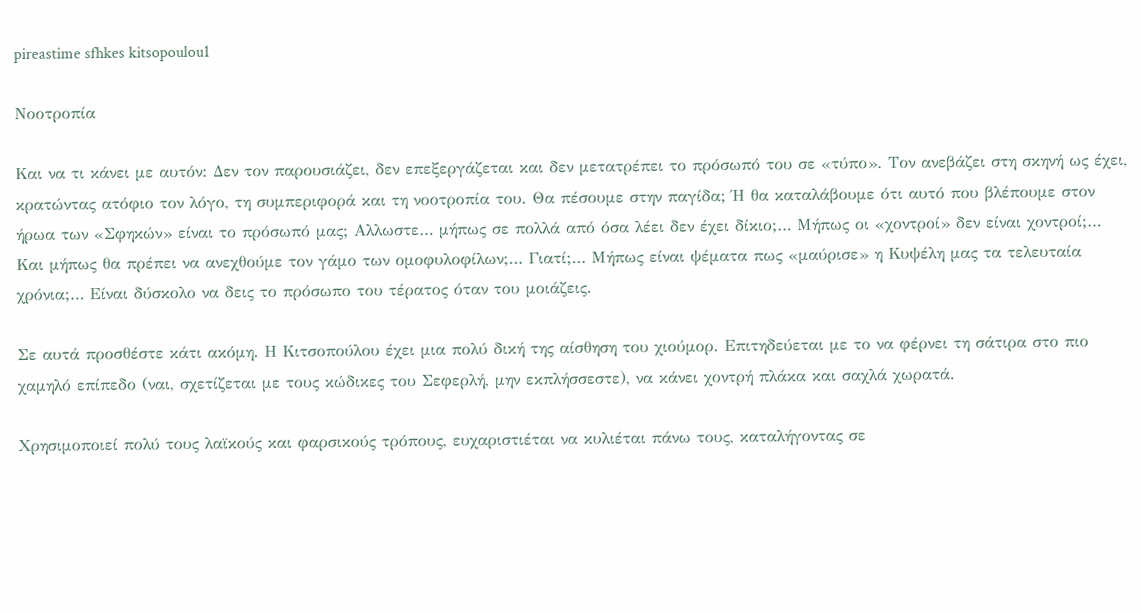pireastime sfhkes kitsopoulou1

Νοοτροπία

Και να τι κάνει με αυτόν: Δεν τον παρουσιάζει, δεν επεξεργάζεται και δεν μετατρέπει το πρόσωπό του σε «τύπο». Τον ανεβάζει στη σκηνή ως έχει, κρατώντας ατόφιο τον λόγο, τη συμπεριφορά και τη νοοτροπία του. Θα πέσουμε στην παγίδα; Ή θα καταλάβουμε ότι αυτό που βλέπουμε στον ήρωα των «Σφηκών» είναι το πρόσωπό μας; Αλλωστε… μήπως σε πολλά από όσα λέει δεν έχει δίκιο;… Μήπως οι «χοντροί» δεν είναι χοντροί;… Και μήπως θα πρέπει να ανεχθούμε τον γάμο των ομοφυλοφίλων;… Γιατί;… Μήπως είναι ψέματα πως «μαύρισε» η Κυψέλη μας τα τελευταία χρόνια;… Είναι δύσκολο να δεις το πρόσωπο του τέρατος όταν του μοιάζεις.

Σε αυτά προσθέστε κάτι ακόμη. Η Κιτσοπούλου έχει μια πολύ δική της αίσθηση του χιούμορ. Επιτηδεύεται με το να φέρνει τη σάτιρα στο πιο χαμηλό επίπεδο (ναι, σχετίζεται με τους κώδικες του Σεφερλή, μην εκπλήσσεστε), να κάνει χοντρή πλάκα και σαχλά χωρατά.

Χρησιμοποιεί πολύ τους λαϊκούς και φαρσικούς τρόπους, ευχαριστιέται να κυλιέται πάνω τους, καταλήγοντας σε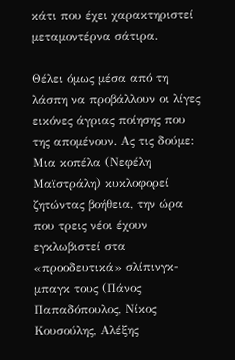κάτι που έχει χαρακτηριστεί μεταμοντέρνα σάτιρα.

Θέλει όμως μέσα από τη λάσπη να προβάλλουν οι λίγες εικόνες άγριας ποίησης που της απομένουν. Ας τις δούμε: Μια κοπέλα (Νεφέλη Μαϊστράλη) κυκλοφορεί ζητώντας βοήθεια, την ώρα που τρεις νέοι έχουν εγκλωβιστεί στα «προοδευτικά» σλίπινγκ-μπαγκ τους (Πάνος Παπαδόπουλος, Νίκος Κουσούλης, Αλέξης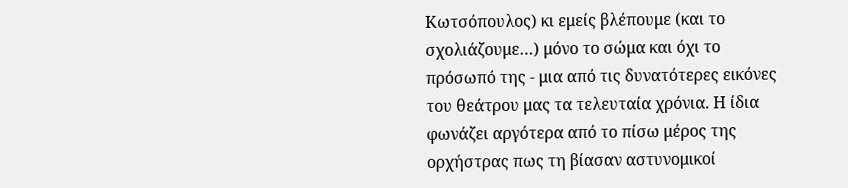Κωτσόπουλος) κι εμείς βλέπουμε (και το σχολιάζουμε…) μόνο το σώμα και όχι το πρόσωπό της - μια από τις δυνατότερες εικόνες του θεάτρου μας τα τελευταία χρόνια. Η ίδια φωνάζει αργότερα από το πίσω μέρος της ορχήστρας πως τη βίασαν αστυνομικοί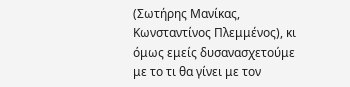(Σωτήρης Μανίκας, Κωνσταντίνος Πλεμμένος), κι όμως εμείς δυσανασχετούμε με το τι θα γίνει με τον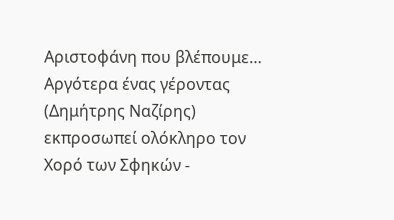Αριστοφάνη που βλέπουμε… Αργότερα ένας γέροντας (Δημήτρης Ναζίρης) εκπροσωπεί ολόκληρο τον Χορό των Σφηκών -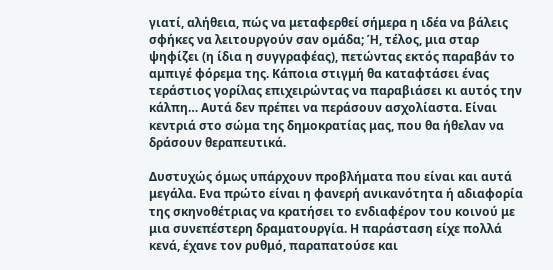γιατί, αλήθεια, πώς να μεταφερθεί σήμερα η ιδέα να βάλεις σφήκες να λειτουργούν σαν ομάδα; Ή, τέλος, μια σταρ ψηφίζει (η ίδια η συγγραφέας), πετώντας εκτός παραβάν το αμπιγέ φόρεμα της. Κάποια στιγμή θα καταφτάσει ένας τεράστιος γορίλας επιχειρώντας να παραβιάσει κι αυτός την κάλπη… Αυτά δεν πρέπει να περάσουν ασχολίαστα. Είναι κεντριά στο σώμα της δημοκρατίας μας, που θα ήθελαν να δράσουν θεραπευτικά.

Δυστυχώς όμως υπάρχουν προβλήματα που είναι και αυτά μεγάλα. Ενα πρώτο είναι η φανερή ανικανότητα ή αδιαφορία της σκηνοθέτριας να κρατήσει το ενδιαφέρον του κοινού με μια συνεπέστερη δραματουργία. Η παράσταση είχε πολλά κενά, έχανε τον ρυθμό, παραπατούσε και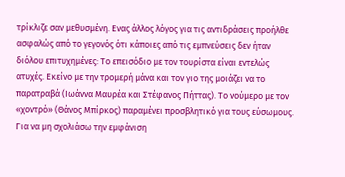τρίκλιζε σαν μεθυσμένη. Ενας άλλος λόγος για τις αντιδράσεις προήλθε ασφαλώς από το γεγονός ότι κάποιες από τις εμπνεύσεις δεν ήταν διόλου επιτυχημένες: Το επεισόδιο με τον τουρίστα είναι εντελώς ατυχές. Εκείνο με την τρομερή μάνα και τον γιο της μοιάζει να το παρατραβά (Ιωάννα Μαυρέα και Στέφανος Πήττας). Το νούμερο με τον «χοντρό» (Θάνος Μπίρκος) παραμένει προσβλητικό για τους εύσωμους. Για να μη σχολιάσω την εμφάνιση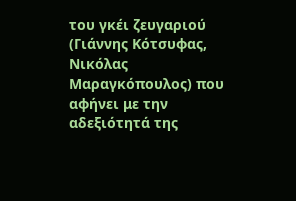του γκέι ζευγαριού (Γιάννης Κότσυφας, Νικόλας Μαραγκόπουλος) που αφήνει με την αδεξιότητά της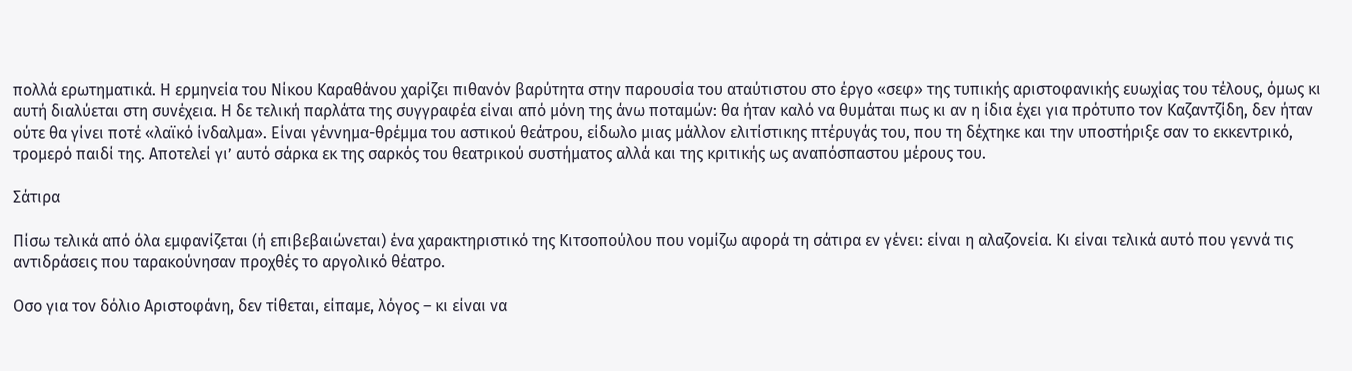πολλά ερωτηματικά. Η ερμηνεία του Νίκου Καραθάνου χαρίζει πιθανόν βαρύτητα στην παρουσία του αταύτιστου στο έργο «σεφ» της τυπικής αριστοφανικής ευωχίας του τέλους, όμως κι αυτή διαλύεται στη συνέχεια. Η δε τελική παρλάτα της συγγραφέα είναι από μόνη της άνω ποταμών: θα ήταν καλό να θυμάται πως κι αν η ίδια έχει για πρότυπο τον Καζαντζίδη, δεν ήταν ούτε θα γίνει ποτέ «λαϊκό ίνδαλμα». Είναι γέννημα-θρέμμα του αστικού θεάτρου, είδωλο μιας μάλλον ελιτίστικης πτέρυγάς του, που τη δέχτηκε και την υποστήριξε σαν το εκκεντρικό, τρομερό παιδί της. Αποτελεί γι’ αυτό σάρκα εκ της σαρκός του θεατρικού συστήματος αλλά και της κριτικής ως αναπόσπαστου μέρους του.

Σάτιρα

Πίσω τελικά από όλα εμφανίζεται (ή επιβεβαιώνεται) ένα χαρακτηριστικό της Κιτσοπούλου που νομίζω αφορά τη σάτιρα εν γένει: είναι η αλαζονεία. Κι είναι τελικά αυτό που γεννά τις αντιδράσεις που ταρακούνησαν προχθές το αργολικό θέατρο.

Οσο για τον δόλιο Αριστοφάνη, δεν τίθεται, είπαμε, λόγος – κι είναι να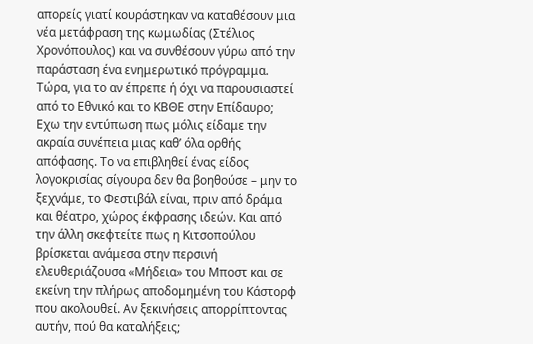απορείς γιατί κουράστηκαν να καταθέσουν μια νέα μετάφραση της κωμωδίας (Στέλιος Χρονόπουλος) και να συνθέσουν γύρω από την παράσταση ένα ενημερωτικό πρόγραμμα. Τώρα, για το αν έπρεπε ή όχι να παρουσιαστεί από το Εθνικό και το ΚΒΘΕ στην Επίδαυρο; Εχω την εντύπωση πως μόλις είδαμε την ακραία συνέπεια μιας καθ’ όλα ορθής απόφασης. Το να επιβληθεί ένας είδος λογοκρισίας σίγουρα δεν θα βοηθούσε – μην το ξεχνάμε, το Φεστιβάλ είναι, πριν από δράμα και θέατρο, χώρος έκφρασης ιδεών. Και από την άλλη σκεφτείτε πως η Κιτσοπούλου βρίσκεται ανάμεσα στην περσινή ελευθεριάζουσα «Μήδεια» του Μποστ και σε εκείνη την πλήρως αποδομημένη του Κάστορφ που ακολουθεί. Αν ξεκινήσεις απορρίπτοντας αυτήν, πού θα καταλήξεις;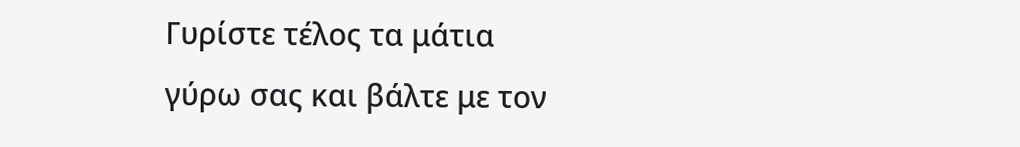Γυρίστε τέλος τα μάτια γύρω σας και βάλτε με τον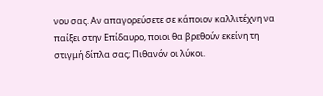νου σας. Αν απαγορεύσετε σε κάποιον καλλιτέχνη να παίξει στην Επίδαυρο, ποιοι θα βρεθούν εκείνη τη στιγμή δίπλα σας; Πιθανόν οι λύκοι.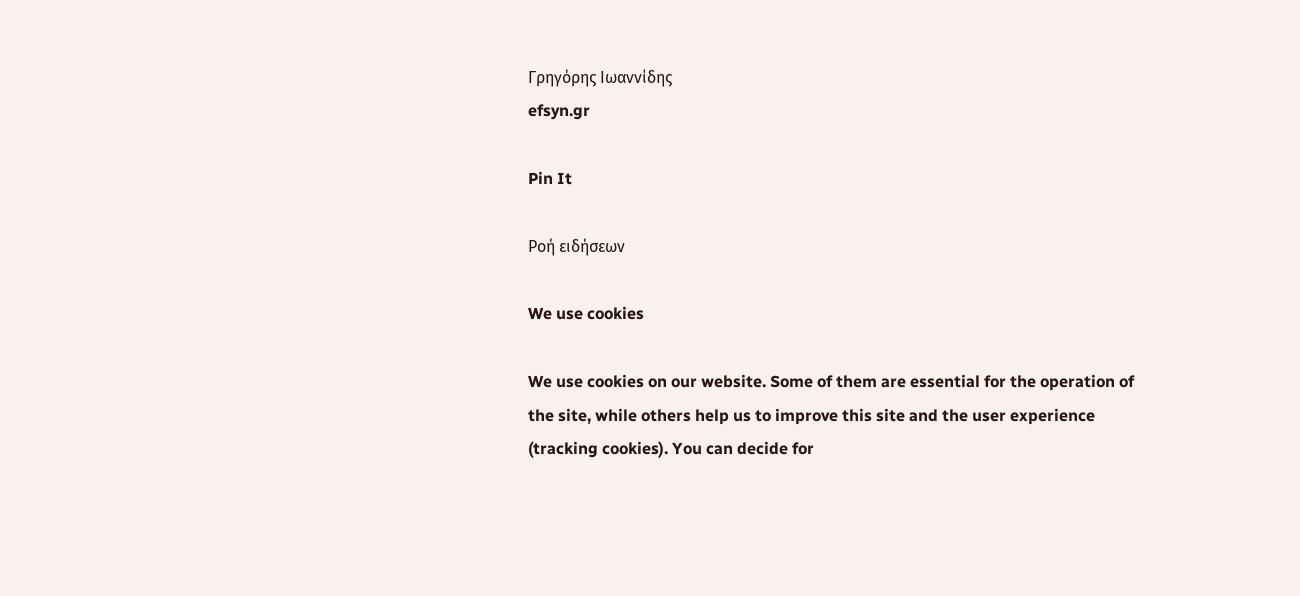Γρηγόρης Ιωαννίδης
efsyn.gr

Pin It

Ροή ειδήσεων

We use cookies

We use cookies on our website. Some of them are essential for the operation of the site, while others help us to improve this site and the user experience (tracking cookies). You can decide for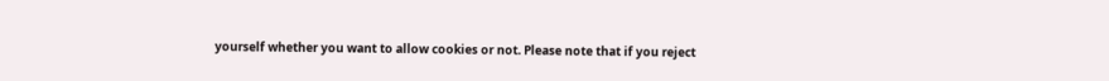yourself whether you want to allow cookies or not. Please note that if you reject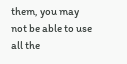them, you may not be able to use all the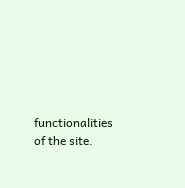functionalities of the site.